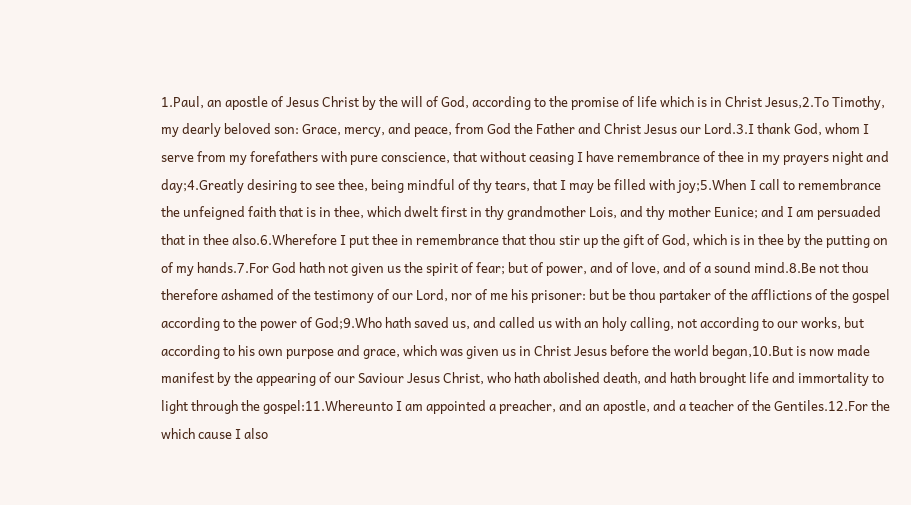1.Paul, an apostle of Jesus Christ by the will of God, according to the promise of life which is in Christ Jesus,2.To Timothy, my dearly beloved son: Grace, mercy, and peace, from God the Father and Christ Jesus our Lord.3.I thank God, whom I serve from my forefathers with pure conscience, that without ceasing I have remembrance of thee in my prayers night and day;4.Greatly desiring to see thee, being mindful of thy tears, that I may be filled with joy;5.When I call to remembrance the unfeigned faith that is in thee, which dwelt first in thy grandmother Lois, and thy mother Eunice; and I am persuaded that in thee also.6.Wherefore I put thee in remembrance that thou stir up the gift of God, which is in thee by the putting on of my hands.7.For God hath not given us the spirit of fear; but of power, and of love, and of a sound mind.8.Be not thou therefore ashamed of the testimony of our Lord, nor of me his prisoner: but be thou partaker of the afflictions of the gospel according to the power of God;9.Who hath saved us, and called us with an holy calling, not according to our works, but according to his own purpose and grace, which was given us in Christ Jesus before the world began,10.But is now made manifest by the appearing of our Saviour Jesus Christ, who hath abolished death, and hath brought life and immortality to light through the gospel:11.Whereunto I am appointed a preacher, and an apostle, and a teacher of the Gentiles.12.For the which cause I also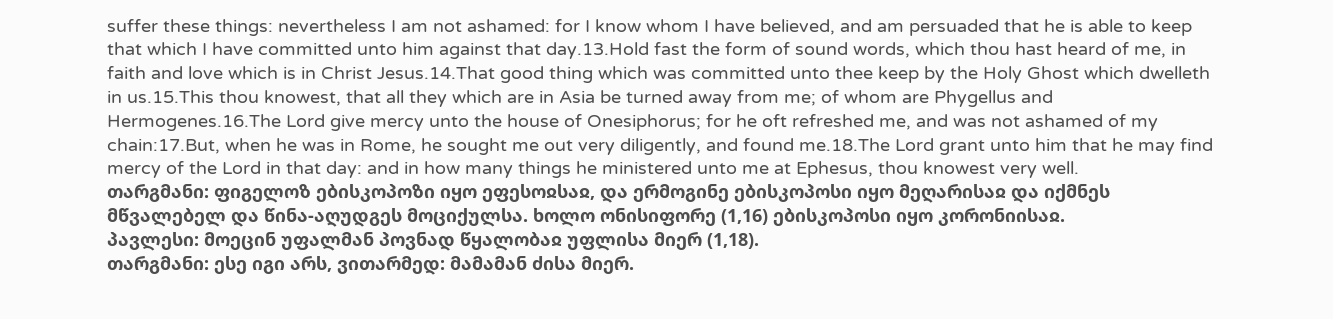suffer these things: nevertheless I am not ashamed: for I know whom I have believed, and am persuaded that he is able to keep that which I have committed unto him against that day.13.Hold fast the form of sound words, which thou hast heard of me, in faith and love which is in Christ Jesus.14.That good thing which was committed unto thee keep by the Holy Ghost which dwelleth in us.15.This thou knowest, that all they which are in Asia be turned away from me; of whom are Phygellus and Hermogenes.16.The Lord give mercy unto the house of Onesiphorus; for he oft refreshed me, and was not ashamed of my chain:17.But, when he was in Rome, he sought me out very diligently, and found me.18.The Lord grant unto him that he may find mercy of the Lord in that day: and in how many things he ministered unto me at Ephesus, thou knowest very well.
თარგმანი: ფიგელოზ ებისკოპოზი იყო ეფესოჲსაჲ, და ერმოგინე ებისკოპოსი იყო მეღარისაჲ და იქმნეს მწვალებელ და წინა-აღუდგეს მოციქულსა. ხოლო ონისიფორე (1,16) ებისკოპოსი იყო კორონიისაჲ.
პავლესი: მოეცინ უფალმან პოვნად წყალობაჲ უფლისა მიერ (1,18).
თარგმანი: ესე იგი არს, ვითარმედ: მამამან ძისა მიერ.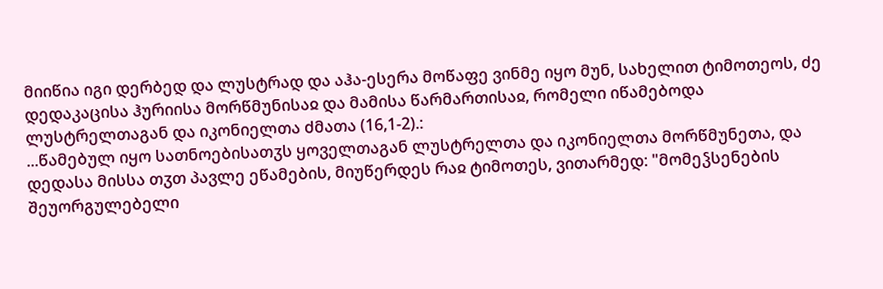მიიწია იგი დერბედ და ლუსტრად და აჰა-ესერა მოწაფე ვინმე იყო მუნ, სახელით ტიმოთეოს, ძე დედაკაცისა ჰურიისა მორწმუნისაჲ და მამისა წარმართისაჲ, რომელი იწამებოდა ლუსტრელთაგან და იკონიელთა ძმათა (16,1-2).:
...წამებულ იყო სათნოებისათჳს ყოველთაგან ლუსტრელთა და იკონიელთა მორწმუნეთა, და დედასა მისსა თჳთ პავლე ეწამების, მიუწერდეს რაჲ ტიმოთეს, ვითარმედ: "მომეჴსენების შეუორგულებელი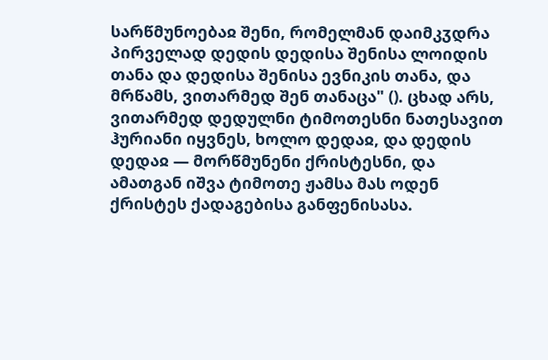სარწმუნოებაჲ შენი, რომელმან დაიმკჳდრა პირველად დედის დედისა შენისა ლოიდის თანა და დედისა შენისა ევნიკის თანა, და მრწამს, ვითარმედ შენ თანაცა" (). ცხად არს, ვითარმედ დედულნი ტიმოთესნი ნათესავით ჰურიანი იყვნეს, ხოლო დედაჲ, და დედის დედაჲ — მორწმუნენი ქრისტესნი, და ამათგან იშვა ტიმოთე ჟამსა მას ოდენ ქრისტეს ქადაგებისა განფენისასა.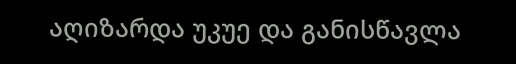აღიზარდა უკუე და განისწავლა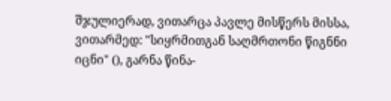შჯულიერად, ვითარცა პავლე მისწერს მისსა, ვითარმედ: "სიყრმითგან საღმრთონი წიგნნი იცნი" (), გარნა წინა-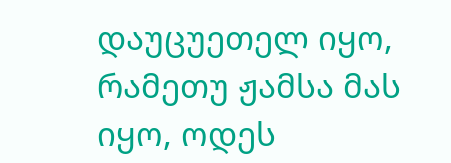დაუცუეთელ იყო, რამეთუ ჟამსა მას იყო, ოდეს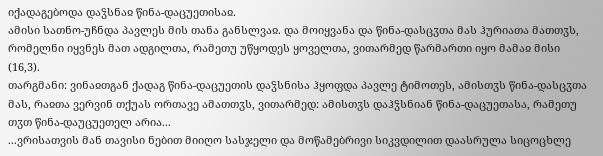იქადაგებოდა დაჴსნაჲ წინა-დაცუეთისაჲ.
ამისი სათნო-უჩნდა პავლეს მის თანა განსლვაჲ. და მოიყვანა და წინა-დასცჳთა მას ჰურიათა მათთჳს, რომელნი იყვნეს მათ ადგილთა, რამეთუ უწყოდეს ყოველთა, ვითარმედ წარმართი იყო მამაჲ მისი (16,3).
თარგმანი: ვინაჲთგან ქადაგ წინა-დაცუეთის დაჴსნისა ჰყოფდა პავლე ტიმოთეს, ამისთჳს წინა-დასცჳთა მას, რაჲთა ვერვინ თქუას ორთავე ამათთჳს, ვითარმედ: ამისთჳს დაჰჴსნიან წინა-დაცუეთასა, რამეთუ თჳთ წინა-დაუცუეთელ არია...
...ვრისათვის მან თავისი ნებით მიიღო სასჯელი და მოწამებრივი სიკვდილით დაასრულა სიცოცხლე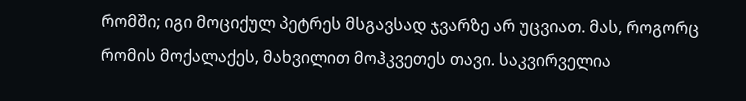რომში; იგი მოციქულ პეტრეს მსგავსად ჯვარზე არ უცვიათ. მას, როგორც რომის მოქალაქეს, მახვილით მოჰკვეთეს თავი. საკვირველია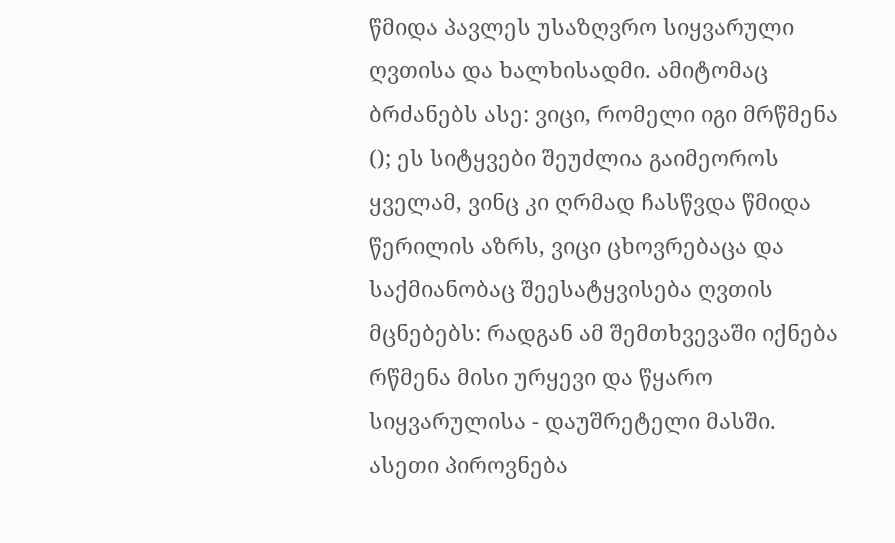წმიდა პავლეს უსაზღვრო სიყვარული ღვთისა და ხალხისადმი. ამიტომაც ბრძანებს ასე: ვიცი, რომელი იგი მრწმენა (); ეს სიტყვები შეუძლია გაიმეოროს ყველამ, ვინც კი ღრმად ჩასწვდა წმიდა წერილის აზრს, ვიცი ცხოვრებაცა და საქმიანობაც შეესატყვისება ღვთის მცნებებს: რადგან ამ შემთხვევაში იქნება რწმენა მისი ურყევი და წყარო სიყვარულისა - დაუშრეტელი მასში. ასეთი პიროვნება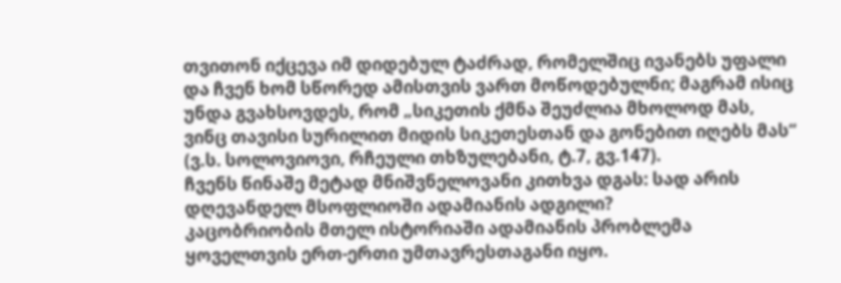თვითონ იქცევა იმ დიდებულ ტაძრად, რომელშიც ივანებს უფალი და ჩვენ ხომ სწორედ ამისთვის ვართ მოწოდებულნი; მაგრამ ისიც უნდა გვახსოვდეს, რომ „სიკეთის ქმნა შეუძლია მხოლოდ მას, ვინც თავისი სურილით მიდის სიკეთესთან და გონებით იღებს მას“ (ვ.ს. სოლოვიოვი, რჩეული თხზულებანი, ტ.7, გვ.147).
ჩვენს წინაშე მეტად მნიშვნელოვანი კითხვა დგას: სად არის დღევანდელ მსოფლიოში ადამიანის ადგილი?
კაცობრიობის მთელ ისტორიაში ადამიანის პრობლემა ყოველთვის ერთ-ერთი უმთავრესთაგანი იყო.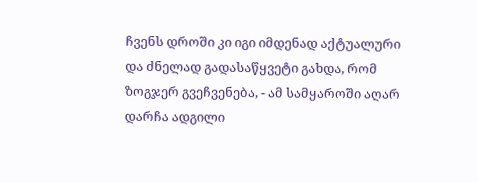ჩვენს დროში კი იგი იმდენად აქტუალური და ძნელად გადასაწყვეტი გახდა, რომ ზოგჯერ გვეჩვენება, - ამ სამყაროში აღარ დარჩა ადგილი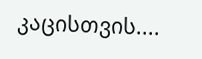კაცისთვის....